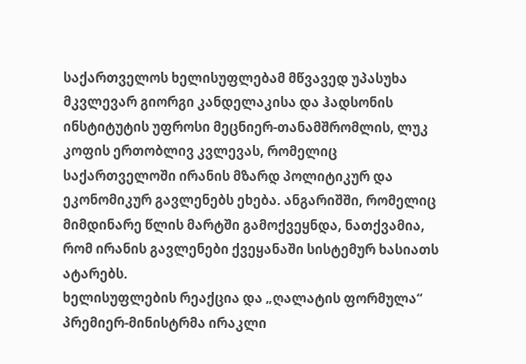საქართველოს ხელისუფლებამ მწვავედ უპასუხა მკვლევარ გიორგი კანდელაკისა და ჰადსონის ინსტიტუტის უფროსი მეცნიერ-თანამშრომლის, ლუკ კოფის ერთობლივ კვლევას, რომელიც საქართველოში ირანის მზარდ პოლიტიკურ და ეკონომიკურ გავლენებს ეხება. ანგარიშში, რომელიც მიმდინარე წლის მარტში გამოქვეყნდა, ნათქვამია, რომ ირანის გავლენები ქვეყანაში სისტემურ ხასიათს ატარებს.
ხელისუფლების რეაქცია და „ღალატის ფორმულა“
პრემიერ-მინისტრმა ირაკლი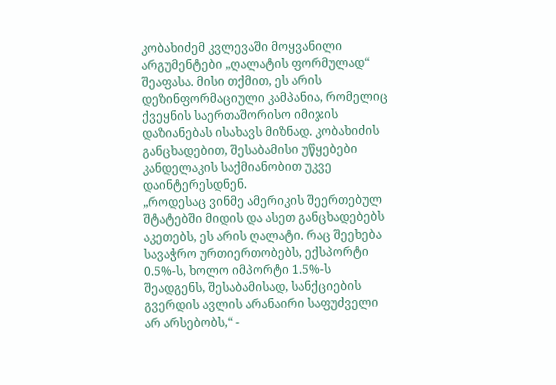კობახიძემ კვლევაში მოყვანილი არგუმენტები „ღალატის ფორმულად“ შეაფასა. მისი თქმით, ეს არის დეზინფორმაციული კამპანია, რომელიც ქვეყნის საერთაშორისო იმიჯის დაზიანებას ისახავს მიზნად. კობახიძის განცხადებით, შესაბამისი უწყებები კანდელაკის საქმიანობით უკვე დაინტერესდნენ.
„როდესაც ვინმე ამერიკის შეერთებულ შტატებში მიდის და ასეთ განცხადებებს აკეთებს, ეს არის ღალატი. რაც შეეხება სავაჭრო ურთიერთობებს, ექსპორტი 0.5%-ს, ხოლო იმპორტი 1.5%-ს შეადგენს, შესაბამისად, სანქციების გვერდის ავლის არანაირი საფუძველი არ არსებობს,“ -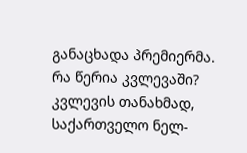განაცხადა პრემიერმა.
რა წერია კვლევაში?
კვლევის თანახმად, საქართველო ნელ-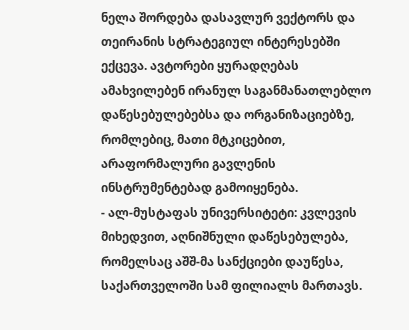ნელა შორდება დასავლურ ვექტორს და თეირანის სტრატეგიულ ინტერესებში ექცევა. ავტორები ყურადღებას ამახვილებენ ირანულ საგანმანათლებლო დაწესებულებებსა და ორგანიზაციებზე, რომლებიც, მათი მტკიცებით, არაფორმალური გავლენის ინსტრუმენტებად გამოიყენება.
- ალ-მუსტაფას უნივერსიტეტი: კვლევის მიხედვით, აღნიშნული დაწესებულება, რომელსაც აშშ-მა სანქციები დაუწესა, საქართველოში სამ ფილიალს მართავს.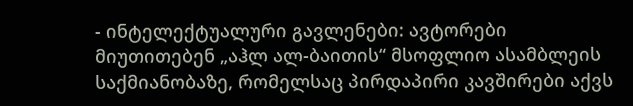- ინტელექტუალური გავლენები: ავტორები მიუთითებენ „აჰლ ალ-ბაითის“ მსოფლიო ასამბლეის საქმიანობაზე, რომელსაც პირდაპირი კავშირები აქვს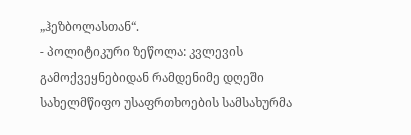„ჰეზბოლასთან“.
- პოლიტიკური ზეწოლა: კვლევის გამოქვეყნებიდან რამდენიმე დღეში სახელმწიფო უსაფრთხოების სამსახურმა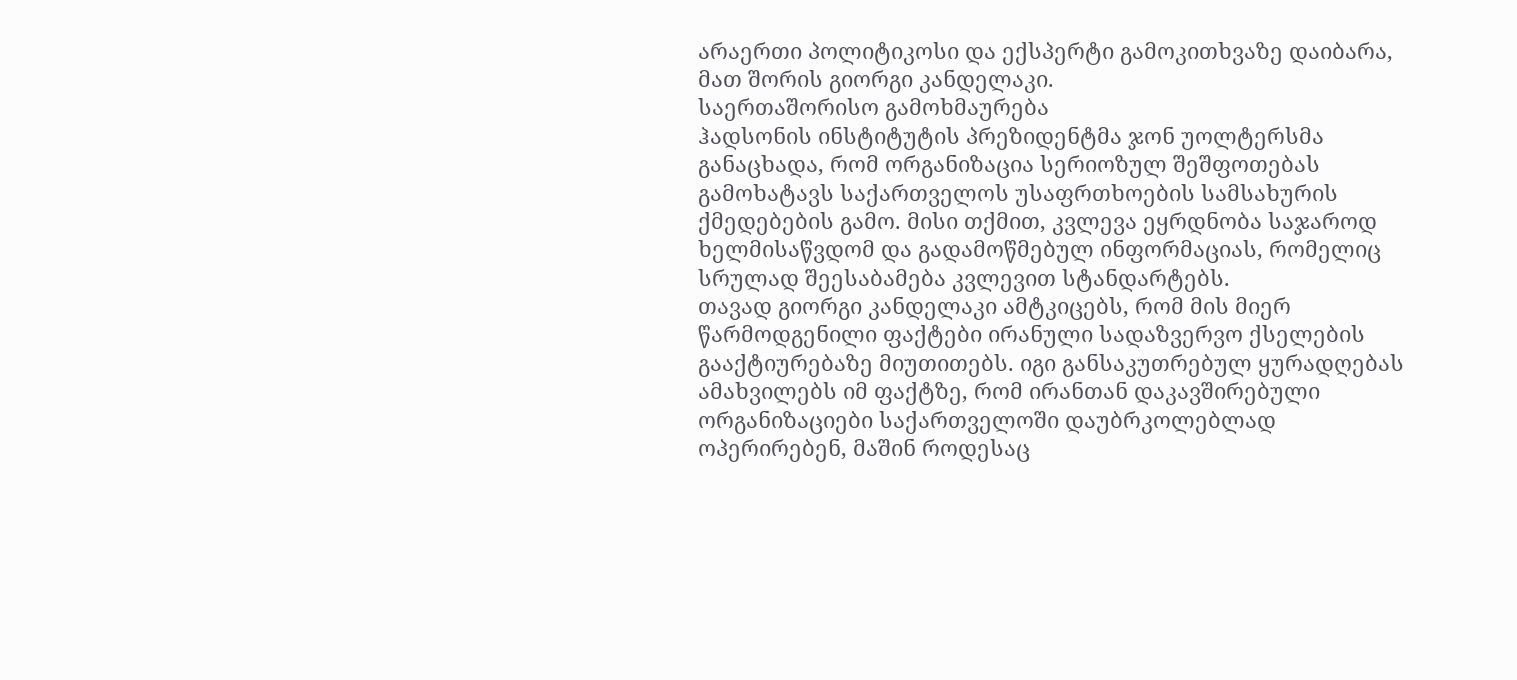არაერთი პოლიტიკოსი და ექსპერტი გამოკითხვაზე დაიბარა, მათ შორის გიორგი კანდელაკი.
საერთაშორისო გამოხმაურება
ჰადსონის ინსტიტუტის პრეზიდენტმა ჯონ უოლტერსმა განაცხადა, რომ ორგანიზაცია სერიოზულ შეშფოთებას გამოხატავს საქართველოს უსაფრთხოების სამსახურის ქმედებების გამო. მისი თქმით, კვლევა ეყრდნობა საჯაროდ ხელმისაწვდომ და გადამოწმებულ ინფორმაციას, რომელიც სრულად შეესაბამება კვლევით სტანდარტებს.
თავად გიორგი კანდელაკი ამტკიცებს, რომ მის მიერ წარმოდგენილი ფაქტები ირანული სადაზვერვო ქსელების გააქტიურებაზე მიუთითებს. იგი განსაკუთრებულ ყურადღებას ამახვილებს იმ ფაქტზე, რომ ირანთან დაკავშირებული ორგანიზაციები საქართველოში დაუბრკოლებლად ოპერირებენ, მაშინ როდესაც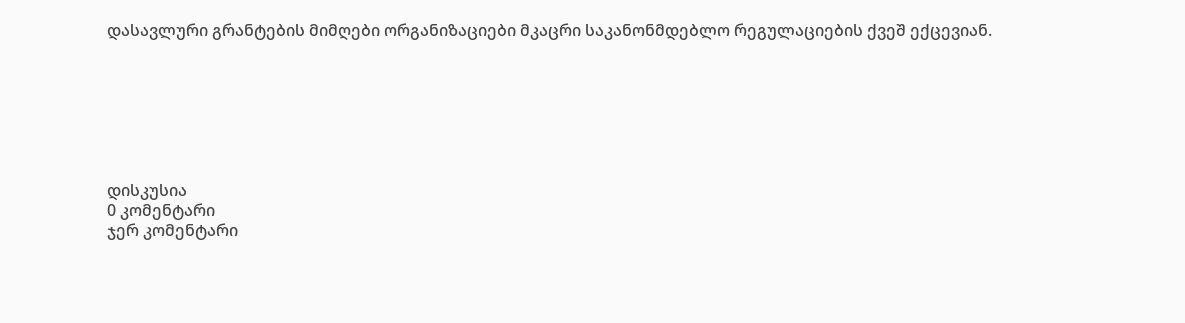დასავლური გრანტების მიმღები ორგანიზაციები მკაცრი საკანონმდებლო რეგულაციების ქვეშ ექცევიან.







დისკუსია
0 კომენტარი
ჯერ კომენტარი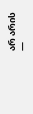არ არის —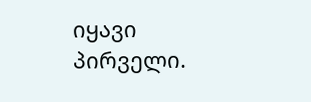იყავი პირველი.